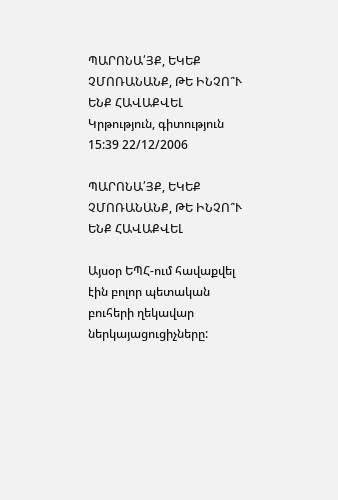ՊԱՐՈՆԱ՛ՅՔ, ԵԿԵՔ ՉՄՈՌԱՆԱՆՔ, ԹԵ ԻՆՉՈ՞Ւ ԵՆՔ ՀԱՎԱՔՎԵԼ
Կրթություն, գիտություն
15:39 22/12/2006

ՊԱՐՈՆԱ՛ՅՔ, ԵԿԵՔ ՉՄՈՌԱՆԱՆՔ, ԹԵ ԻՆՉՈ՞Ւ ԵՆՔ ՀԱՎԱՔՎԵԼ

Այսօր ԵՊՀ-ում հավաքվել էին բոլոր պետական բուհերի ղեկավար ներկայացուցիչները: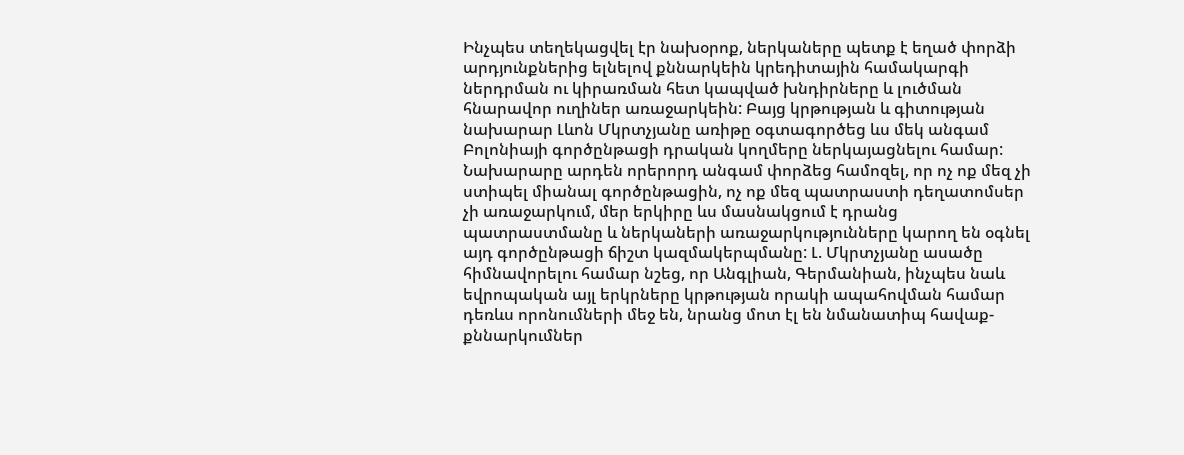Ինչպես տեղեկացվել էր նախօրոք, ներկաները պետք է եղած փորձի արդյունքներից ելնելով քննարկեին կրեդիտային համակարգի ներդրման ու կիրառման հետ կապված խնդիրները և լուծման հնարավոր ուղիներ առաջարկեին: Բայց կրթության և գիտության նախարար Լևոն Մկրտչյանը առիթը օգտագործեց ևս մեկ անգամ Բոլոնիայի գործընթացի դրական կողմերը ներկայացնելու համար: Նախարարը արդեն որերորդ անգամ փորձեց համոզել, որ ոչ ոք մեզ չի ստիպել միանալ գործընթացին, ոչ ոք մեզ պատրաստի դեղատոմսեր չի առաջարկում, մեր երկիրը ևս մասնակցում է դրանց պատրաստմանը և ներկաների առաջարկությունները կարող են օգնել այդ գործընթացի ճիշտ կազմակերպմանը: Լ. Մկրտչյանը ասածը հիմնավորելու համար նշեց, որ Անգլիան, Գերմանիան, ինչպես նաև եվրոպական այլ երկրները կրթության որակի ապահովման համար դեռևս որոնումների մեջ են, նրանց մոտ էլ են նմանատիպ հավաք-քննարկումներ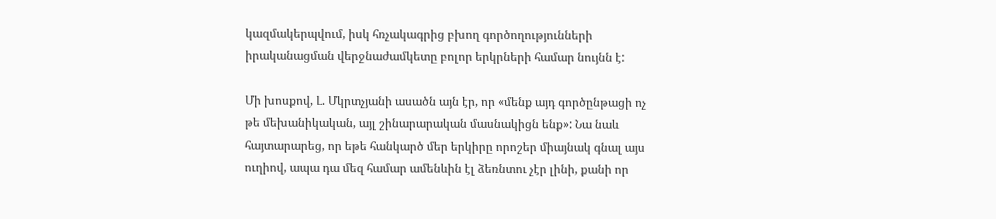կազմակերպվում, իսկ հռչակագրից բխող գործողությունների իրականացման վերջնաժամկետը բոլոր երկրների համար նույնն է:

Մի խոսքով, Լ. Մկրտչյանի ասածն այն էր, որ «մենք այդ գործընթացի ոչ թե մեխանիկական, այլ շինարարական մասնակիցն ենք»: Նա նաև հայտարարեց, որ եթե հանկարծ մեր երկիրը որոշեր միայնակ գնալ այս ուղիով, ապա դա մեզ համար ամենևին էլ ձեռնտու չէր լինի, քանի որ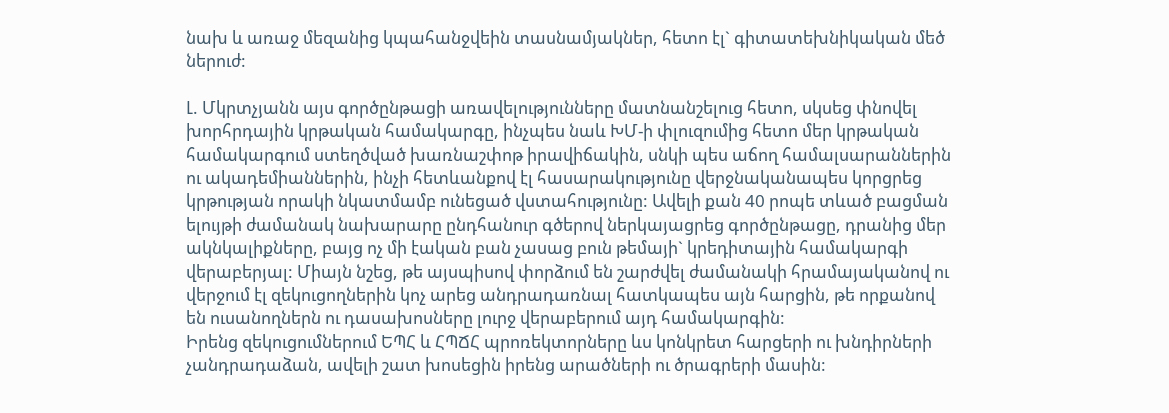նախ և առաջ մեզանից կպահանջվեին տասնամյակներ, հետո էլ` գիտատեխնիկական մեծ ներուժ:

Լ. Մկրտչյանն այս գործընթացի առավելությունները մատնանշելուց հետո, սկսեց փնովել խորհրդային կրթական համակարգը, ինչպես նաև ԽՄ-ի փլուզումից հետո մեր կրթական համակարգում ստեղծված խառնաշփոթ իրավիճակին, սնկի պես աճող համալսարաններին ու ակադեմիաններին, ինչի հետևանքով էլ հասարակությունը վերջնականապես կորցրեց կրթության որակի նկատմամբ ունեցած վստահությունը: Ավելի քան 40 րոպե տևած բացման ելույթի ժամանակ նախարարը ընդհանուր գծերով ներկայացրեց գործընթացը, դրանից մեր ակնկալիքները, բայց ոչ մի էական բան չասաց բուն թեմայի` կրեդիտային համակարգի վերաբերյալ: Միայն նշեց, թե այսպիսով փորձում են շարժվել ժամանակի հրամայականով ու վերջում էլ զեկուցողներին կոչ արեց անդրադառնալ հատկապես այն հարցին, թե որքանով են ուսանողներն ու դասախոսները լուրջ վերաբերում այդ համակարգին:
Իրենց զեկուցումներում ԵՊՀ և ՀՊՃՀ պրոռեկտորները ևս կոնկրետ հարցերի ու խնդիրների չանդրադաձան, ավելի շատ խոսեցին իրենց արածների ու ծրագրերի մասին: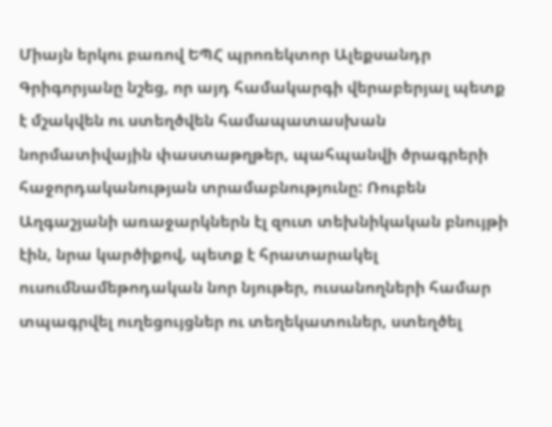Միայն երկու բառով ԵՊՀ պրոռեկտոր Ալեքսանդր Գրիգորյանը նշեց, որ այդ համակարգի վերաբերյալ պետք է մշակվեն ու ստեղծվեն համապատասխան նորմատիվային փաստաթղթեր, պահպանվի ծրագրերի հաջորդականության տրամաբնությունը: Ռուբեն Աղգաշյանի առաջարկներն էլ զուտ տեխնիկական բնույթի էին, նրա կարծիքով, պետք է հրատարակել ուսումնամեթոդական նոր նյութեր, ուսանողների համար տպագրվել ուղեցույցներ ու տեղեկատուներ, ստեղծել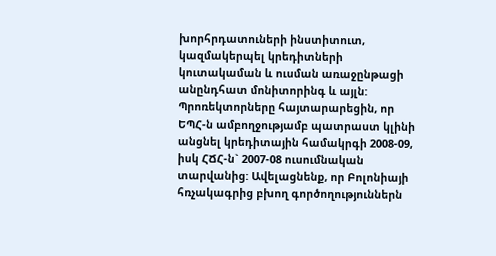խորհրդատուների ինստիտուտ, կազմակերպել կրեդիտների կուտակաման և ուսման առաջընթացի անընդհատ մոնիտորինգ և այլն: Պրոռեկտորները հայտարարեցին, որ ԵՊՀ-ն ամբողջությամբ պատրաստ կլինի անցնել կրեդիտային համակրգի 2008-09, իսկ ՀՃՀ-ն` 2007-08 ուսումնական տարվանից: Ավելացնենք, որ Բոլոնիայի հռչակագրից բխող գործողություններն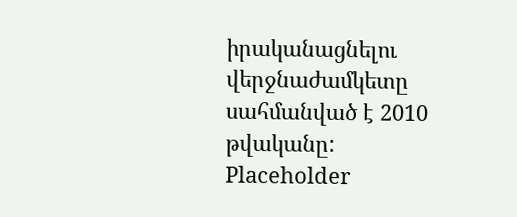իրականացնելու վերջնաժամկետը սահմանված է 2010 թվականը:
Placeholder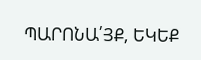ՊԱՐՈՆԱ՛ՅՔ, ԵԿԵՔ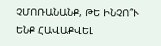ՉՄՈՌԱՆԱՆՔ, ԹԵ ԻՆՉՈ՞Ւ ԵՆՔ ՀԱՎԱՔՎԵԼ